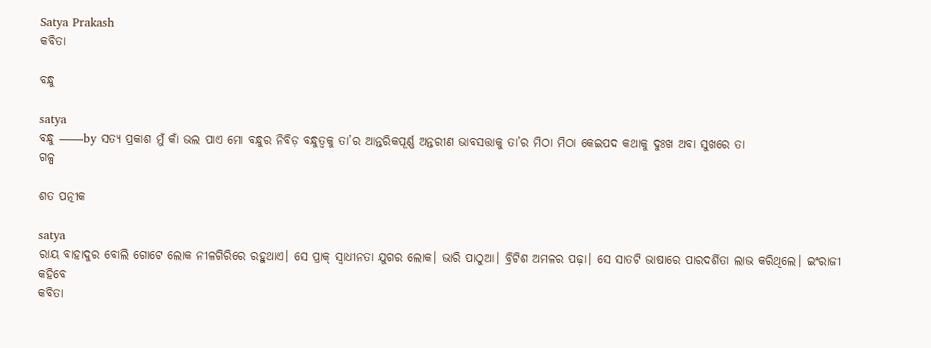Satya Prakash
କବିତା

ବନ୍ଧୁ

satya
ବନ୍ଧୁ ——by ସତ୍ୟ ପ୍ରକାଶ ମୁଁ କାଁ ଭଲ ପାଏ ମୋ ବନ୍ଧୁର ନିବିଡ଼ ବନ୍ଧୁତ୍ଵକୁ ତା’ର ଆନ୍ତରିକପୂର୍ଣ୍ଣ ଅନ୍ତରୀଣ ଭାବସତ୍ତାକୁ ତା’ର ମିଠା ମିଠା କେଇପଦ କଥାକୁ ଦୁଃଖ ଅବା ସୁଖରେ ତା
ଗଳ୍ପ

ଶତ ପତ୍ନୀକ

satya
ରାୟ ବାହାଦୁର ବୋଲି ଗୋଟେ ଲୋକ ନୀଳଗିରିରେ ରହୁଥାଏ। ସେ ପ୍ରାକ୍ ସ୍ଵାଧୀନତା ଯୁଗର ଲୋକ। ଭାରି ପାଠୁଆ। ବ୍ରିଟିଶ ଅମଳର ପଢ଼ା। ସେ ସାତଟି ଭାଷାରେ ପାରଦର୍ଶିତା ଲାଭ କରିଥିଲେ। ଇଂରାଜୀ କହିବେ
କବିତା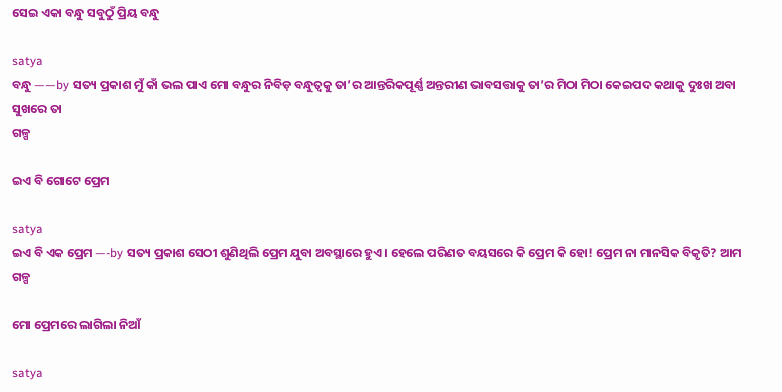ସେଇ ଏକା ବନ୍ଧୁ ସବୁଠୁଁ ପ୍ରିୟ ବନ୍ଧୁ

satya
ବନ୍ଧୁ ——by ସତ୍ୟ ପ୍ରକାଶ ମୁଁ କାଁ ଭଲ ପାଏ ମୋ ବନ୍ଧୁର ନିବିଡ଼ ବନ୍ଧୁତ୍ଵକୁ ତା’ର ଆନ୍ତରିକପୂର୍ଣ୍ଣ ଅନ୍ତରୀଣ ଭାବସତ୍ତାକୁ ତା’ର ମିଠା ମିଠା କେଇପଦ କଥାକୁ ଦୁଃଖ ଅବା ସୁଖରେ ତା
ଗଳ୍ପ

ଇଏ ବି ଗୋଟେ ପ୍ରେମ

satya
ଇଏ ବି ଏକ ପ୍ରେମ —-by ସତ୍ୟ ପ୍ରକାଶ ସେଠୀ ଶୁଣିଥିଲି ପ୍ରେମ ଯୁବା ଅବସ୍ଥାରେ ହୁଏ। ହେଲେ ପରିଣତ ବୟସରେ କି ପ୍ରେମ କି ହୋ! ପ୍ରେମ ନା ମାନସିକ ବିକୃତି? ଆମ
ଗଳ୍ପ

ମୋ ପ୍ରେମରେ ଲାଗିଲା ନିଆଁ

satya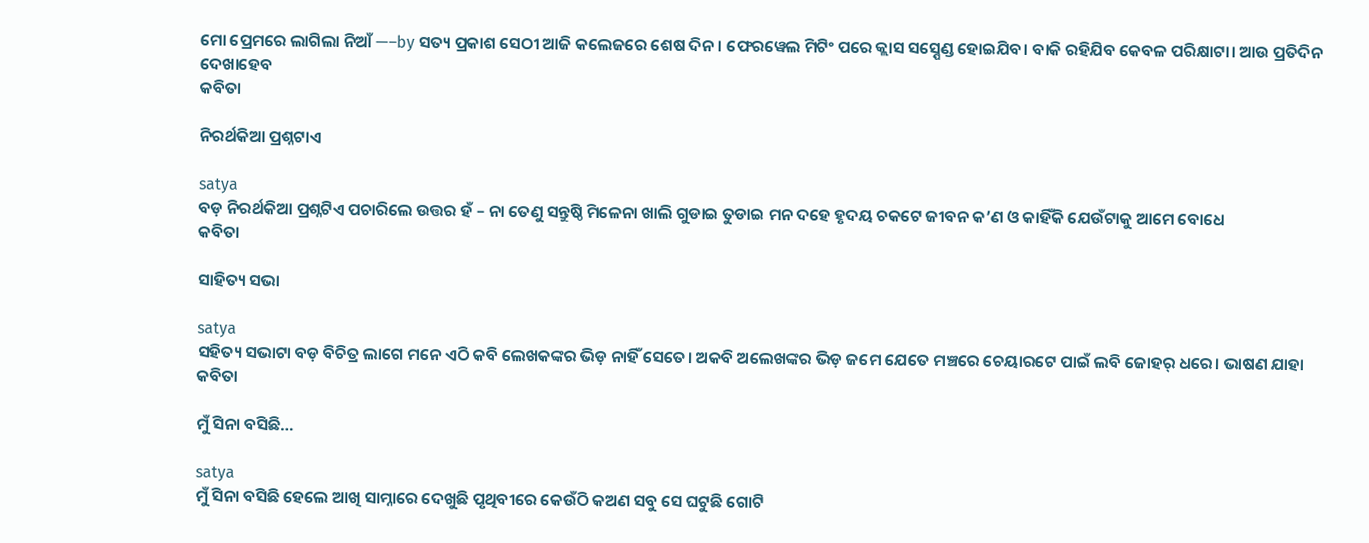ମୋ ପ୍ରେମରେ ଲାଗିଲା ନିଆଁ —–by ସତ୍ୟ ପ୍ରକାଶ ସେଠୀ ଆଜି କଲେଜରେ ଶେଷ ଦିନ। ଫେରୱେଲ ମିଟିଂ ପରେ କ୍ଲାସ ସସ଼୍ପେଣ୍ଡ ହୋଇଯିବ। ବାକି ରହିଯିବ କେବଳ ପରିକ୍ଷାଟା। ଆଉ ପ୍ରତିଦିନ ଦେଖାହେବ
କବିତା

ନିରର୍ଥକିଆ ପ୍ରଶ୍ନଟାଏ

satya
ବଡ଼ ନିରର୍ଥକିଆ ପ୍ରଶ୍ନଟିଏ ପଚାରିଲେ ଉତ୍ତର ହଁ – ନା ତେଣୁ ସନ୍ତୁଷ୍ଠି ମିଳେନା ଖାଲି ଗୁଡାଇ ତୁଡାଇ ମନ ଦହେ ହୃଦୟ ଚକଟେ ଜୀବନ କ’ଣ ଓ କାହିଁକି ଯେଉଁଟାକୁ ଆମେ ବୋଧେ
କବିତା

ସାହିତ୍ୟ ସଭା

satya
ସହିତ୍ୟ ସଭାଟା ବଡ଼ ବିଚିତ୍ର ଲାଗେ ମନେ ଏଠି କବି ଲେଖକଙ୍କର ଭିଡ଼ ନାହିଁ ସେତେ। ଅକବି ଅଲେଖଙ୍କର ଭିଡ଼ ଜମେ ଯେତେ ମଞ୍ଚରେ ଚେୟାରଟେ ପାଇଁ ଲବି ଜୋହର୍ ଧରେ। ଭାଷଣ ଯାହା
କବିତା

ମୁଁ ସିନା ବସିଛି…

satya
ମୁଁ ସିନା ବସିଛି ହେଲେ ଆଖି ସାମ୍ନାରେ ଦେଖୁଛି ପୃଥିବୀରେ କେଉଁଠି କଅଣ ସବୁ ସେ ଘଟୁଛି ଗୋଟି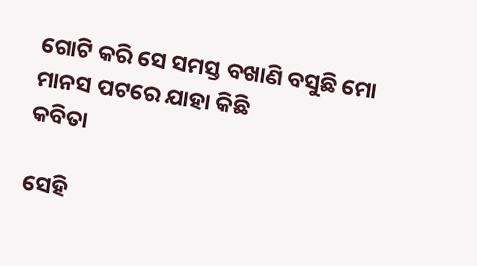ଗୋଟି କରି ସେ ସମସ୍ତ ବଖାଣି ବସୁଛି ମୋ ମାନସ ପଟରେ ଯାହା କିଛି
କବିତା

ସେହି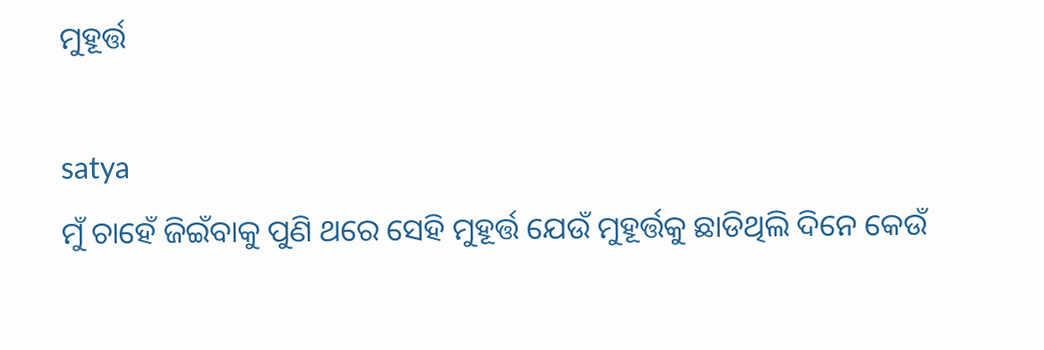ମୁହୂର୍ତ୍ତ

satya
ମୁଁ ଚାହେଁ ଜିଇଁବାକୁ ପୁଣି ଥରେ ସେହି ମୁହୂର୍ତ୍ତ ଯେଉଁ ମୁହୂର୍ତ୍ତକୁ ଛାଡିଥିଲି ଦିନେ କେଉଁ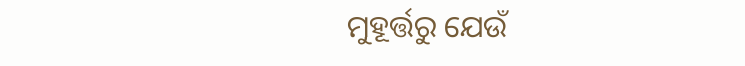ମୁହୂର୍ତ୍ତରୁ ଯେଉଁ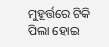ମୁହୂର୍ତ୍ତରେ ଟିକି ପିଲା ହୋଇ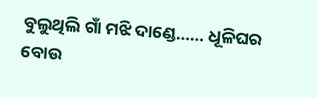ବୁଲୁଥିଲି ଗାଁ ମଝି ଦାଣ୍ଡେ…… ଧୂଳିଘର ବୋଉ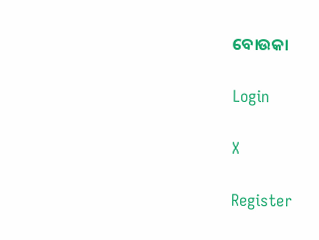ବୋଉକା

Login

X

Register